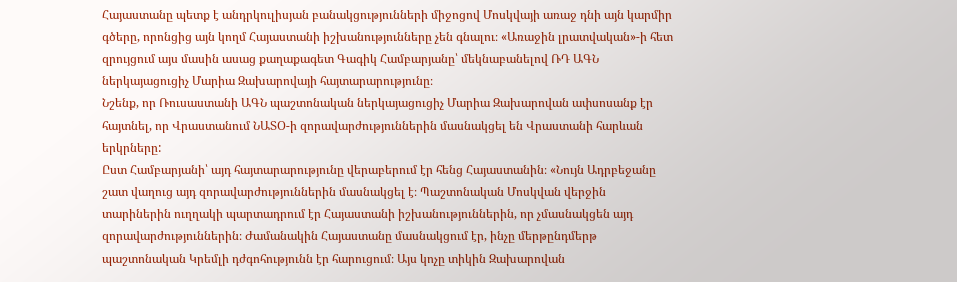Հայաստանը պետք է անդրկուլիսյան բանակցությունների միջոցով Մոսկվայի առաջ դնի այն կարմիր գծերը, որոնցից այն կողմ Հայաստանի իշխանությունները չեն գնալու։ «Առաջին լրատվական»-ի հետ զրույցում այս մասին ասաց քաղաքագետ Գագիկ Համբարյանը՝ մեկնաբանելով ՌԴ ԱԳՆ ներկայացուցիչ Մարիա Զախարովայի հայտարարությունը։
Նշենք, որ Ռուսաստանի ԱԳՆ պաշտոնական ներկայացուցիչ Մարիա Զախարովան ափսոսանք էր հայտնել, որ Վրաստանում ՆԱՏՕ-ի զորավարժություններին մասնակցել են Վրաստանի հարևան երկրները:
Ըստ Համբարյանի՝ այդ հայտարարությունը վերաբերում էր հենց Հայաստանին։ «Նույն Ադրբեջանը շատ վաղուց այդ զորավարժություններին մասնակցել է։ Պաշտոնական Մոսկվան վերջին տարիներին ուղղակի պարտադրում էր Հայաստանի իշխանություններին, որ չմասնակցեն այդ զորավարժություններին։ Ժամանակին Հայաստանը մասնակցում էր, ինչը մերթընդմերթ պաշտոնական Կրեմլի դժգոհությունն էր հարուցում։ Այս կոչը տիկին Զախարովան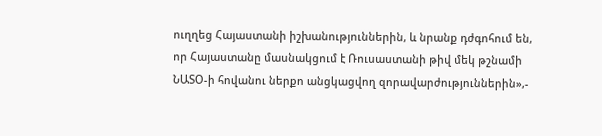ուղղեց Հայաստանի իշխանություններին, և նրանք դժգոհում են, որ Հայաստանը մասնակցում է Ռուսաստանի թիվ մեկ թշնամի ՆԱՏՕ-ի հովանու ներքո անցկացվող զորավարժություններին»,-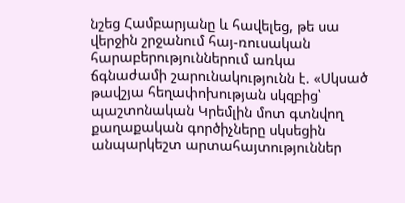նշեց Համբարյանը և հավելեց, թե սա վերջին շրջանում հայ-ռուսական հարաբերություններում առկա ճգնաժամի շարունակությունն է. «Սկսած թավշյա հեղափոխության սկզբից՝ պաշտոնական Կրեմլին մոտ գտնվող քաղաքական գործիչները սկսեցին անպարկեշտ արտահայտություններ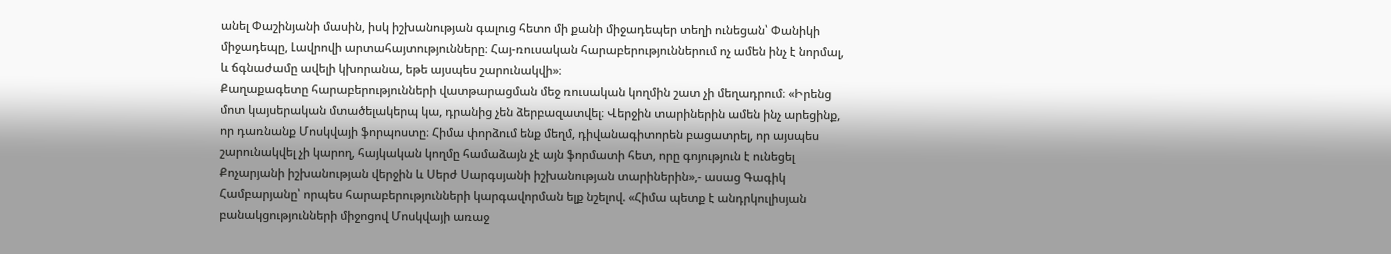անել Փաշինյանի մասին, իսկ իշխանության գալուց հետո մի քանի միջադեպեր տեղի ունեցան՝ Փանիկի միջադեպը, Լավրովի արտահայտությունները։ Հայ-ռուսական հարաբերություններում ոչ ամեն ինչ է նորմալ, և ճգնաժամը ավելի կխորանա, եթե այսպես շարունակվի»։
Քաղաքագետը հարաբերությունների վատթարացման մեջ ռուսական կողմին շատ չի մեղադրում։ «Իրենց մոտ կայսերական մտածելակերպ կա, դրանից չեն ձերբազատվել։ Վերջին տարիներին ամեն ինչ արեցինք, որ դառնանք Մոսկվայի ֆորպոստը։ Հիմա փորձում ենք մեղմ, դիվանագիտորեն բացատրել, որ այսպես շարունակվել չի կարող, հայկական կողմը համաձայն չէ այն ֆորմատի հետ, որը գոյություն է ունեցել Քոչարյանի իշխանության վերջին և Սերժ Սարգսյանի իշխանության տարիներին»,- ասաց Գագիկ Համբարյանը՝ որպես հարաբերությունների կարգավորման ելք նշելով. «Հիմա պետք է անդրկուլիսյան բանակցությունների միջոցով Մոսկվայի առաջ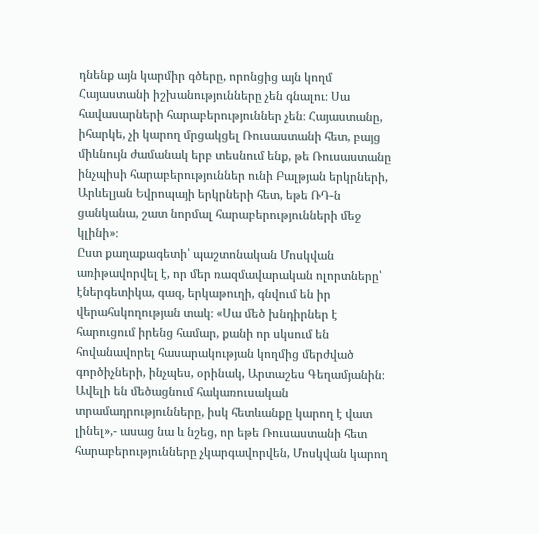դնենք այն կարմիր գծերը, որոնցից այն կողմ Հայաստանի իշխանությունները չեն գնալու։ Սա հավասարների հարաբերություններ չեն։ Հայաստանը, իհարկե, չի կարող մրցակցել Ռուսաստանի հետ, բայց միևնույն ժամանակ երբ տեսնում ենք, թե Ռուսաստանը ինչպիսի հարաբերություններ ունի Բալթյան երկրների, Արևելյան Եվրոպայի երկրների հետ, եթե ՌԴ-ն ցանկանա, շատ նորմալ հարաբերությունների մեջ կլինի»։
Ըստ քաղաքագետի՝ պաշտոնական Մոսկվան առիթավորվել է, որ մեր ռազմավարական ոլորտները՝ էներգետիկա, գազ, երկաթուղի, գնվում են իր վերահսկողության տակ։ «Սա մեծ խնդիրներ է հարուցում իրենց համար, քանի որ սկսում են հովանավորել հասարակության կողմից մերժված գործիչների, ինչպես, օրինակ, Արտաշես Գեղամյանին։ Ավելի են մեծացնում հակառուսական տրամադրությունները, իսկ հետևանքը կարող է վատ լինել»,- ասաց նա և նշեց, որ եթե Ռուսաստանի հետ հարաբերությունները չկարգավորվեն, Մոսկվան կարող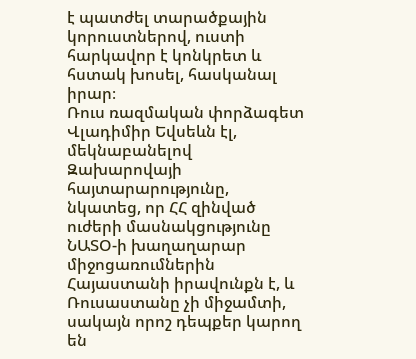է պատժել տարածքային կորուստներով, ուստի հարկավոր է կոնկրետ և հստակ խոսել, հասկանալ իրար։
Ռուս ռազմական փորձագետ Վլադիմիր Եվսեևն էլ, մեկնաբանելով Զախարովայի հայտարարությունը, նկատեց, որ ՀՀ զինված ուժերի մասնակցությունը ՆԱՏՕ-ի խաղաղարար միջոցառումներին Հայաստանի իրավունքն է, և Ռուսաստանը չի միջամտի, սակայն որոշ դեպքեր կարող են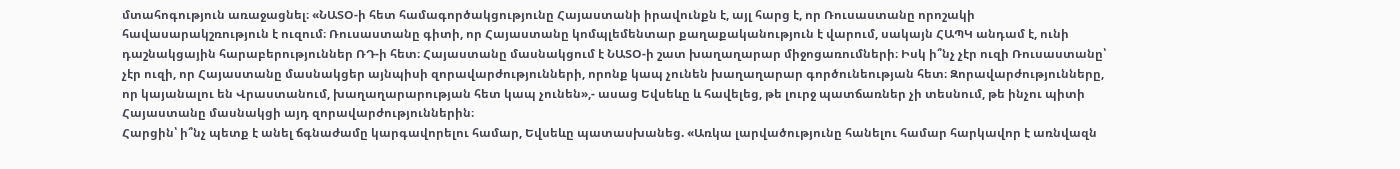մտահոգություն առաջացնել։ «ՆԱՏՕ-ի հետ համագործակցությունը Հայաստանի իրավունքն է, այլ հարց է, որ Ռուսաստանը որոշակի հավասարակշռություն է ուզում։ Ռուսաստանը գիտի, որ Հայաստանը կոմպլեմենտար քաղաքականություն է վարում, սակայն ՀԱՊԿ անդամ է, ունի դաշնակցային հարաբերություններ ՌԴ-ի հետ։ Հայաստանը մասնակցում է ՆԱՏՕ-ի շատ խաղաղարար միջոցառումների։ Իսկ ի՞նչ չէր ուզի Ռուսաստանը՝ չէր ուզի, որ Հայաստանը մասնակցեր այնպիսի զորավարժությունների, որոնք կապ չունեն խաղաղարար գործունեության հետ։ Զորավարժությունները, որ կայանալու են Վրաստանում, խաղաղարարության հետ կապ չունեն»,- ասաց Եվսեևը և հավելեց, թե լուրջ պատճառներ չի տեսնում, թե ինչու պիտի Հայաստանը մասնակցի այդ զորավարժություններին։
Հարցին՝ ի՞նչ պետք է անել ճգնաժամը կարգավորելու համար, Եվսեևը պատասխանեց. «Առկա լարվածությունը հանելու համար հարկավոր է առնվազն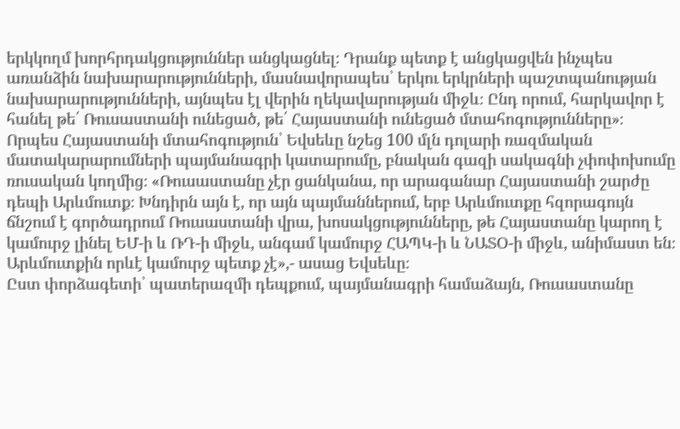երկկողմ խորհրդակցություններ անցկացնել։ Դրանք պետք է անցկացվեն ինչպես առանձին նախարարությունների, մասնավորապես՝ երկու երկրների պաշտպանության նախարարությունների, այնպես էլ վերին ղեկավարության միջև։ Ընդ որում, հարկավոր է հանել թե՛ Ռուսաստանի ունեցած, թե՛ Հայաստանի ունեցած մտահոգությունները»։
Որպես Հայաստանի մտահոգություն՝ Եվսեևը նշեց 100 մլն դոլարի ռազմական մատակարարումների պայմանագրի կատարումը, բնական գազի սակագնի չփոփոխումը ռուսական կողմից։ «Ռուսաստանը չէր ցանկանա, որ արագանար Հայաստանի շարժը դեպի Արևմուտք։ Խնդիրն այն է, որ այն պայմաններում, երբ Արևմուտքը հզորագույն ճնշում է գործադրում Ռուսաստանի վրա, խոսակցությունները, թե Հայաստանը կարող է կամուրջ լինել ԵՄ-ի և ՌԴ-ի միջև, անգամ կամուրջ ՀԱՊԿ-ի և ՆԱՏՕ-ի միջև, անիմաստ են։ Արևմուտքին որևէ կամուրջ պետք չէ»,- ասաց Եվսեևը։
Ըստ փորձագետի՝ պատերազմի դեպքում, պայմանագրի համաձայն, Ռուսաստանը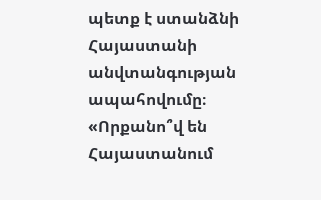պետք է ստանձնի Հայաստանի անվտանգության ապահովումը։ «Որքանո՞վ են Հայաստանում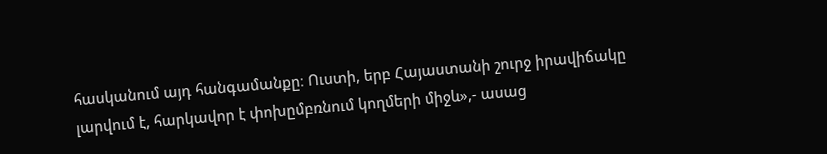հասկանում այդ հանգամանքը։ Ուստի, երբ Հայաստանի շուրջ իրավիճակը լարվում է, հարկավոր է փոխըմբռնում կողմերի միջև»,- ասաց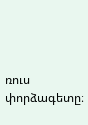ռուս փորձագետը։